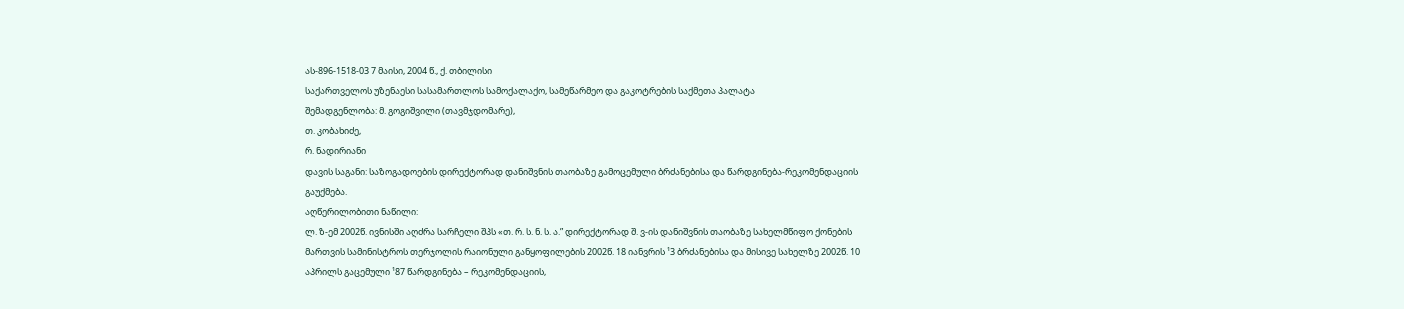ას-896-1518-03 7 მაისი, 2004 წ., ქ. თბილისი
საქართველოს უზენაესი სასამართლოს სამოქალაქო, სამეწარმეო და გაკოტრების საქმეთა პალატა
შემადგენლობა: მ. გოგიშვილი (თავმჯდომარე),
თ. კობახიძე,
რ. ნადირიანი
დავის საგანი: საზოგადოების დირექტორად დანიშვნის თაობაზე გამოცემული ბრძანებისა და წარდგინება-რეკომენდაციის გაუქმება.
აღწერილობითი ნაწილი:
ლ. ზ-ემ 2002წ. ივნისში აღძრა სარჩელი შპს «თ. რ. ს. ნ. ს. ა.” დირექტორად შ. ვ-ის დანიშვნის თაობაზე სახელმწიფო ქონების მართვის სამინისტროს თერჯოლის რაიონული განყოფილების 2002წ. 18 იანვრის ¹3 ბრძანებისა და მისივე სახელზე 2002წ. 10 აპრილს გაცემული ¹87 წარდგინება – რეკომენდაციის,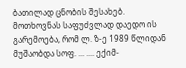ბათილად ცნობის შესახებ.
მოთხოვნას საფუძვლად დაედო ის გარემოება, რომ ლ. ზ-ე 1989 წლიდან მუშაობდა სოფ. ... .... ექიმ-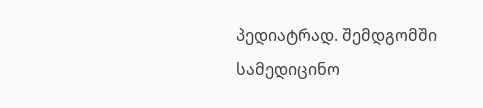პედიატრად. შემდგომში სამედიცინო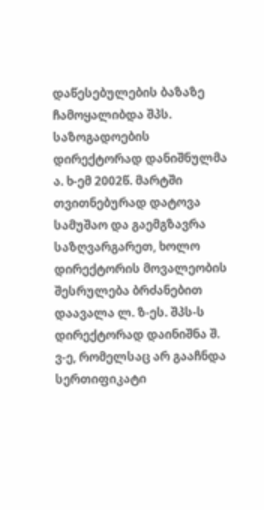დაწესებულების ბაზაზე ჩამოყალიბდა შპს. საზოგადოების დირექტორად დანიშნულმა ა. ხ-ემ 2002წ. მარტში თვითნებურად დატოვა სამუშაო და გაემგზავრა საზღვარგარეთ, ხოლო დირექტორის მოვალეობის შესრულება ბრძანებით დაავალა ლ. ზ-ეს. შპს-ს დირექტორად დაინიშნა შ. ვ-ე, რომელსაც არ გააჩნდა სერთიფიკატი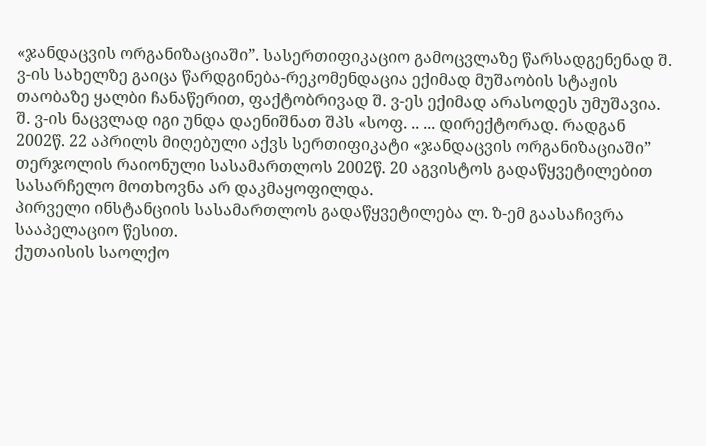«ჯანდაცვის ორგანიზაციაში”. სასერთიფიკაციო გამოცვლაზე წარსადგენენად შ. ვ-ის სახელზე გაიცა წარდგინება-რეკომენდაცია ექიმად მუშაობის სტაჟის თაობაზე ყალბი ჩანაწერით, ფაქტობრივად შ. ვ-ეს ექიმად არასოდეს უმუშავია. შ. ვ-ის ნაცვლად იგი უნდა დაენიშნათ შპს «სოფ. .. ... დირექტორად. რადგან 2002წ. 22 აპრილს მიღებული აქვს სერთიფიკატი «ჯანდაცვის ორგანიზაციაში”
თერჯოლის რაიონული სასამართლოს 2002წ. 20 აგვისტოს გადაწყვეტილებით სასარჩელო მოთხოვნა არ დაკმაყოფილდა.
პირველი ინსტანციის სასამართლოს გადაწყვეტილება ლ. ზ-ემ გაასაჩივრა სააპელაციო წესით.
ქუთაისის საოლქო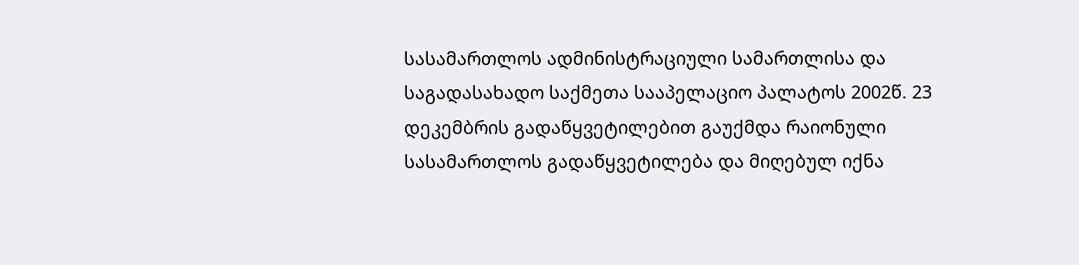სასამართლოს ადმინისტრაციული სამართლისა და საგადასახადო საქმეთა სააპელაციო პალატოს 2002წ. 23 დეკემბრის გადაწყვეტილებით გაუქმდა რაიონული სასამართლოს გადაწყვეტილება და მიღებულ იქნა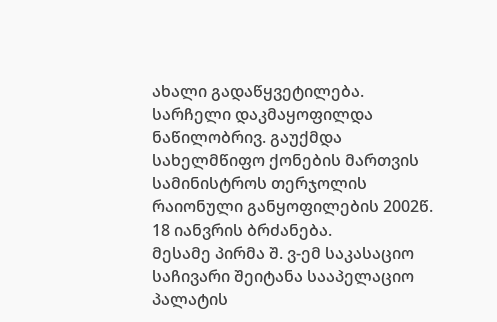ახალი გადაწყვეტილება. სარჩელი დაკმაყოფილდა ნაწილობრივ. გაუქმდა სახელმწიფო ქონების მართვის სამინისტროს თერჯოლის რაიონული განყოფილების 2002წ. 18 იანვრის ბრძანება.
მესამე პირმა შ. ვ-ემ საკასაციო საჩივარი შეიტანა სააპელაციო პალატის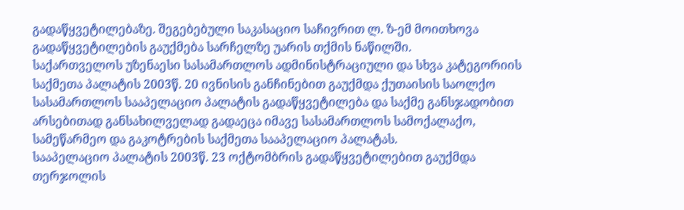გადაწყვეტილებაზე. შეგებებული საკასაციო საჩივრით ლ. ზ-ემ მოითხოვა გადაწყვეტილების გაუქმება სარჩელზე უარის თქმის ნაწილში.
საქართველოს უზენაესი სასამართლოს ადმინისტრაციული და სხვა კატეგორიის საქმეთა პალატის 2003წ. 20 ივნისის განჩინებით გაუქმდა ქუთაისის საოლქო სასამართლოს სააპელაციო პალატის გადაწყვეტილება და საქმე განსჯადობით არსებითად განსახილველად გადაეცა იმავე სასამართლოს სამოქალაქო, სამეწარმეო და გაკოტრების საქმეთა სააპელაციო პალატას.
სააპელაციო პალატის 2003წ. 23 ოქტომბრის გადაწყვეტილებით გაუქმდა თერჯოლის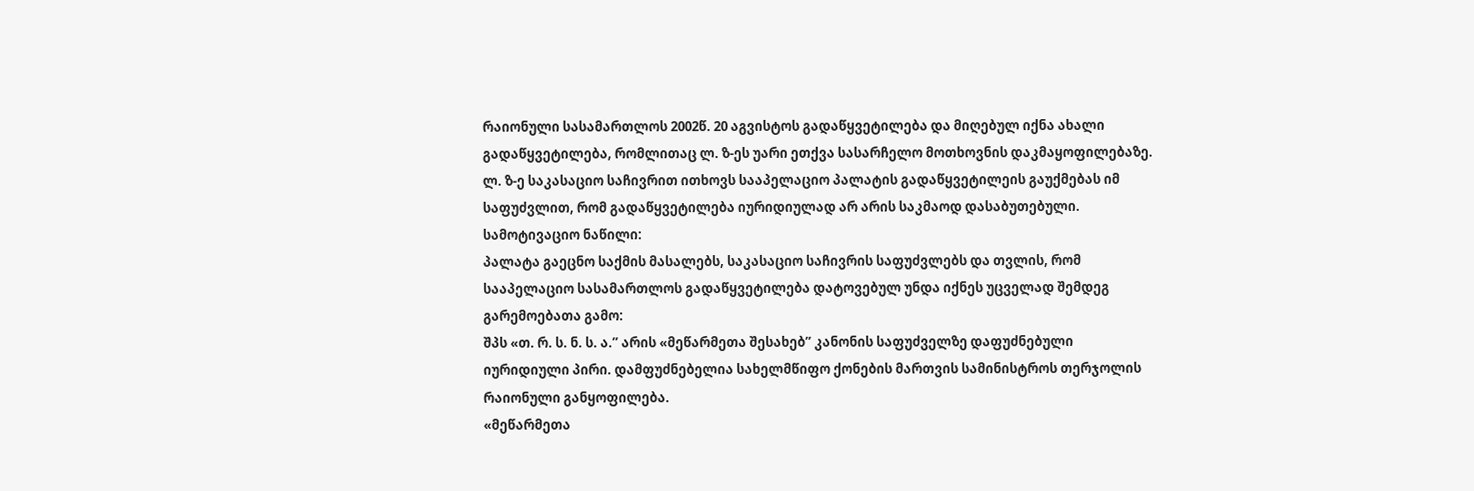რაიონული სასამართლოს 2002წ. 20 აგვისტოს გადაწყვეტილება და მიღებულ იქნა ახალი გადაწყვეტილება, რომლითაც ლ. ზ-ეს უარი ეთქვა სასარჩელო მოთხოვნის დაკმაყოფილებაზე.
ლ. ზ-ე საკასაციო საჩივრით ითხოვს სააპელაციო პალატის გადაწყვეტილეის გაუქმებას იმ საფუძვლით, რომ გადაწყვეტილება იურიდიულად არ არის საკმაოდ დასაბუთებული.
სამოტივაციო ნაწილი:
პალატა გაეცნო საქმის მასალებს, საკასაციო საჩივრის საფუძვლებს და თვლის, რომ სააპელაციო სასამართლოს გადაწყვეტილება დატოვებულ უნდა იქნეს უცველად შემდეგ გარემოებათა გამო:
შპს «თ. რ. ს. ნ. ს. ა.” არის «მეწარმეთა შესახებ” კანონის საფუძველზე დაფუძნებული იურიდიული პირი. დამფუძნებელია სახელმწიფო ქონების მართვის სამინისტროს თერჯოლის რაიონული განყოფილება.
«მეწარმეთა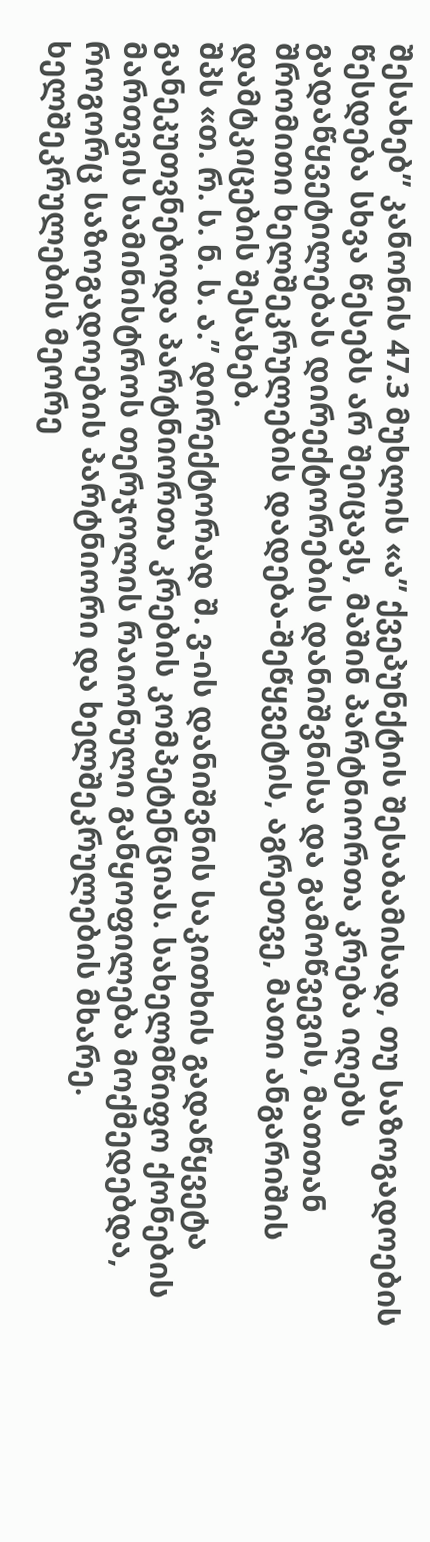შესახებ” კანონის 47.3 მუხლის «ა” ქვეპუნქტის შესაბამისად, თუ საზოგადოების წესდება სხვა წესებს არ შეიცავს, მაშინ პარტნიორთა კრება იღებს გადაწყვეტილებას დირექტორების დანიშვნისა და გამოწვევის, მათთან შრომითი ხელშეკრულების დადება-შეწყვეტის, აგრეთვე, მათი ანგარიშის დამტკიცების შესახებ.
შპს «თ. რ. ს. ნ. ს. ა.” დირექტორად შ. ვ-ის დანიშვნის საკითხის გადაწყვეტა განეკუთვნებოდა პარტნიორთა კრების კომპეტენციას. სახელმწიფო ქონების მართვის სამინისტროს თერჯოლის რაიონული განყოფილება მოქმედებდა, როგორც საზოგადოების პარტნიორი და ხელშეკრულების მხარე. ხელშეკრულების მეორე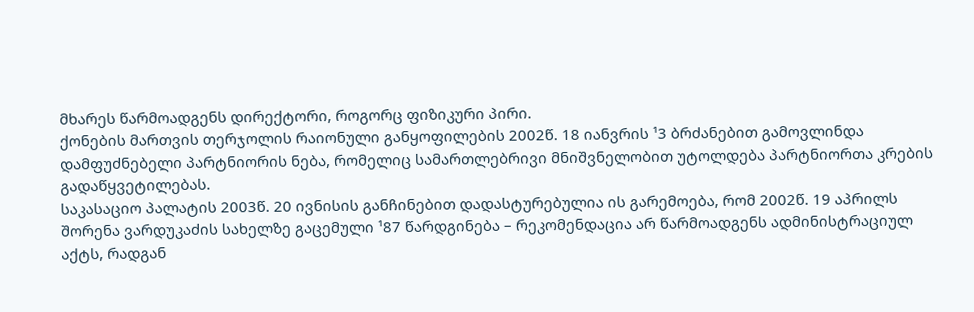მხარეს წარმოადგენს დირექტორი, როგორც ფიზიკური პირი.
ქონების მართვის თერჯოლის რაიონული განყოფილების 2002წ. 18 იანვრის ¹3 ბრძანებით გამოვლინდა დამფუძნებელი პარტნიორის ნება, რომელიც სამართლებრივი მნიშვნელობით უტოლდება პარტნიორთა კრების გადაწყვეტილებას.
საკასაციო პალატის 2003წ. 20 ივნისის განჩინებით დადასტურებულია ის გარემოება, რომ 2002წ. 19 აპრილს შორენა ვარდუკაძის სახელზე გაცემული ¹87 წარდგინება – რეკომენდაცია არ წარმოადგენს ადმინისტრაციულ აქტს, რადგან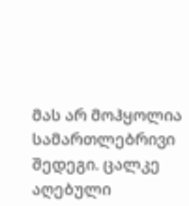მას არ მოჰყოლია სამართლებრივი შედეგი. ცალკე აღებული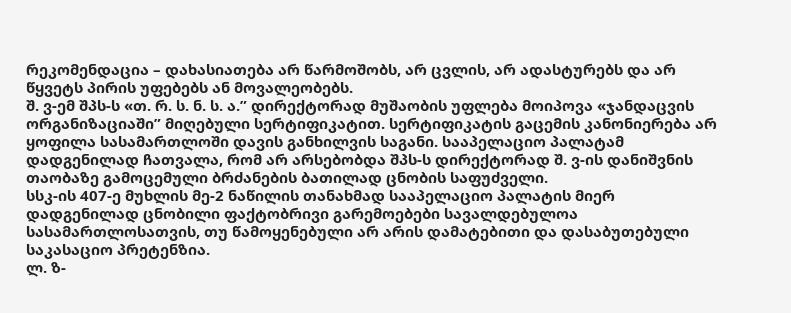რეკომენდაცია – დახასიათება არ წარმოშობს, არ ცვლის, არ ადასტურებს და არ წყვეტს პირის უფებებს ან მოვალეობებს.
შ. ვ-ემ შპს-ს «თ. რ. ს. ნ. ს. ა.” დირექტორად მუშაობის უფლება მოიპოვა «ჯანდაცვის ორგანიზაციაში” მიღებული სერტიფიკატით. სერტიფიკატის გაცემის კანონიერება არ ყოფილა სასამართლოში დავის განხილვის საგანი. სააპელაციო პალატამ დადგენილად ჩათვალა, რომ არ არსებობდა შპს-ს დირექტორად შ. ვ-ის დანიშვნის თაობაზე გამოცემული ბრძანების ბათილად ცნობის საფუძველი.
სსკ-ის 407-ე მუხლის მე-2 ნაწილის თანახმად სააპელაციო პალატის მიერ დადგენილად ცნობილი ფაქტობრივი გარემოებები სავალდებულოა სასამართლოსათვის, თუ წამოყენებული არ არის დამატებითი და დასაბუთებული საკასაციო პრეტენზია.
ლ. ზ-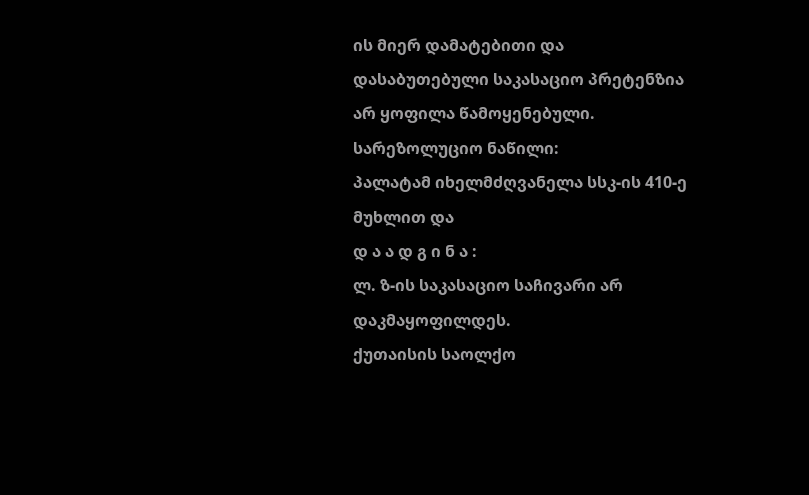ის მიერ დამატებითი და დასაბუთებული საკასაციო პრეტენზია არ ყოფილა წამოყენებული.
სარეზოლუციო ნაწილი:
პალატამ იხელმძღვანელა სსკ-ის 410-ე მუხლით და
დ ა ა დ გ ი ნ ა :
ლ. ზ-ის საკასაციო საჩივარი არ დაკმაყოფილდეს.
ქუთაისის საოლქო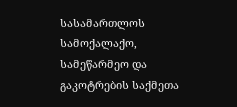სასამართლოს სამოქალაქო, სამეწარმეო და გაკოტრების საქმეთა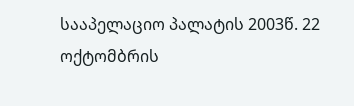სააპელაციო პალატის 2003წ. 22 ოქტომბრის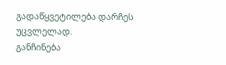გადაწყვეტილება დარჩეს უცვლელად.
განჩინება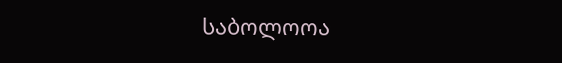საბოლოოა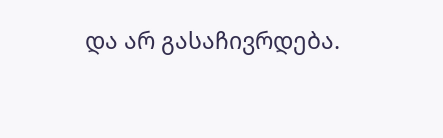და არ გასაჩივრდება.